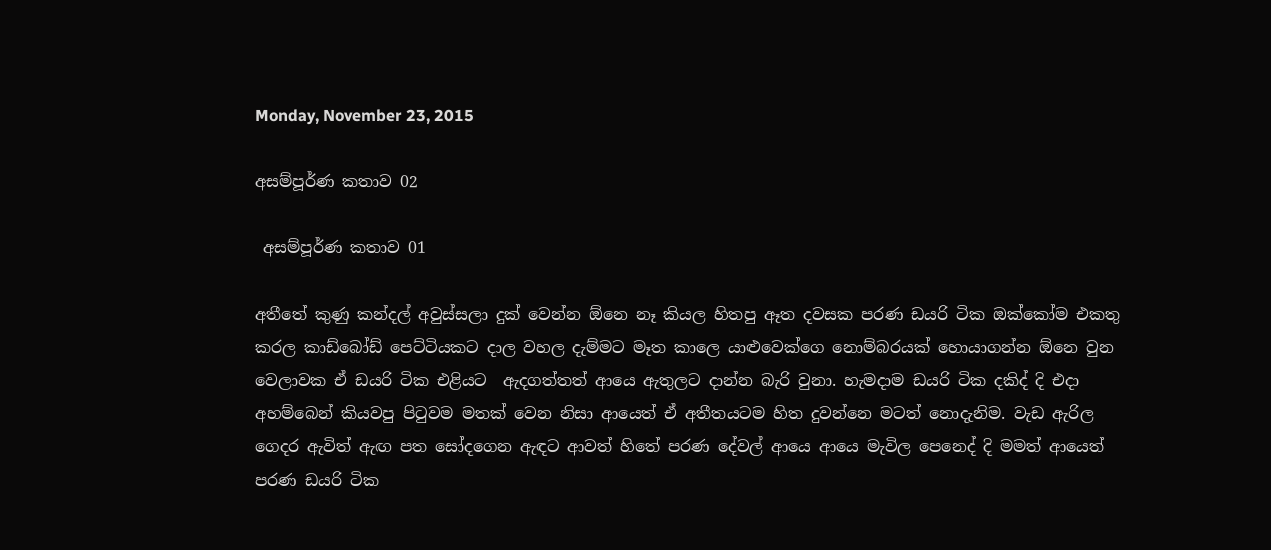Monday, November 23, 2015

අසම්පූර්ණ කතාව 02

 අසම්පූර්ණ කතාව 01

අතීතේ කුණු කන්දල් අවුස්සලා දුක් වෙන්න ඕනෙ නෑ කියල හිතපු ඈත දවසක පරණ ඩයරි ටික ඔක්කෝම එකතු කරල කාඩ්බෝඩ් පෙට්ටියකට දාල වහල දැම්මට මෑත කාලෙ යාළුවෙක්ගෙ නොම්බරයක් හොයාගන්න ඕනෙ වුන වෙලාවක ඒ ඩයරි ටික එළියට  ඇදගත්තත් ආයෙ ඇතුලට දාන්න බැරි වුනා. හැමදාම ඩයරි ටික දකිද් දි එදා අහම්බෙන් කියවපු පිටුවම මතක් වෙන නිසා ආයෙත් ඒ අතීතයටම හිත දුවන්නෙ මටත් නොදැනිම. වැඩ ඇරිල ගෙදර ඇවිත් ඇඟ පත සෝදගෙන ඇඳට ආවත් හිතේ පරණ දේවල් ආයෙ ආයෙ මැවිල පෙනෙද් දි මමත් ආයෙත් පරණ ඩයරි ටික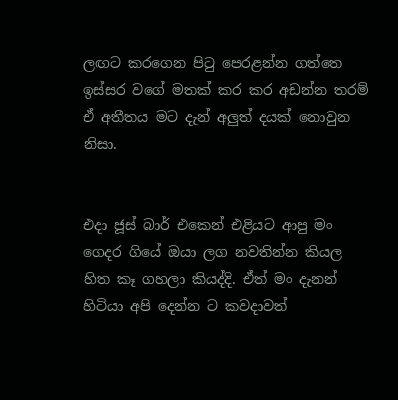ලඟට කරගෙන පිටු පෙරළන්න ගත්තෙ ඉස්සර වගේ මතක් කර කර අඩන්න තරම් ඒ අතීතය මට දැන් අලුත් දයක් නොවුන නිසා.


එදා ජූස් බාර් එකෙන් එළියට ආපු මං ගෙදර ගියේ ඔයා ලග නවතින්න කියල හිත කෑ ගහලා කියද්දි. ඒත් මං දැනන් හිටියා අපි දෙන්න ට කවදාවත්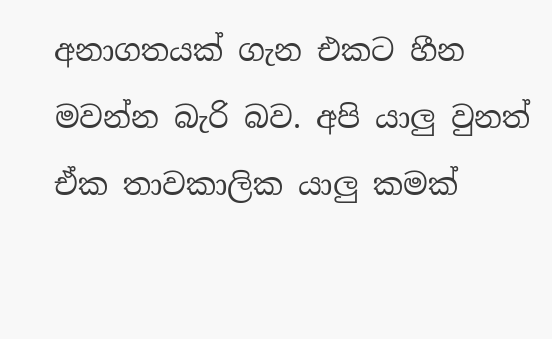අනාගතයක් ගැන එකට හීන මවන්න බැරි බව. අපි යාලු වුනත් ඒක තාවකාලික යාලු කමක්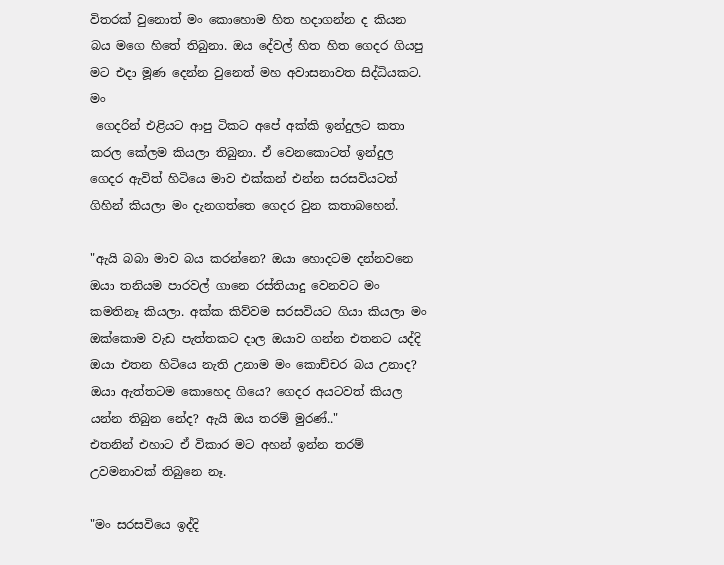විතරක් වුනොත් මං කොහොම හිත හදාගන්න ද කියන බය මගෙ හිතේ තිබුනා. ඔය දේවල් හිත හිත ගෙදර ගියපු මට එදා මූණ දෙන්න වුනෙත් මහ අවාසනාවත සිද්ධියකට. මං
 ගෙදරින් එළියට ආපු ටිකට අපේ අක්කි ඉන්දුලට කතා කරල කේලම කියලා තිබුනා. ඒ වෙනකොටත් ඉන්දුල ගෙදර ඇවිත් හිටියෙ මාව එක්කන් එන්න සරසවියටත් ගිහින් කියලා මං දැනගත්තෙ ගෙදර වුන කතාබහෙන්.

"ඇයි බබා මාව බය කරන්නෙ? ඔයා හොදටම දන්නවනෙ ඔයා තනියම පාරවල් ගානෙ රස්තියාදු වෙනවට මං කමතිනෑ කියලා. අක්ක කිව්වම සරසවියට ගියා කියලා මං ඔක්කොම වැඩ පැත්තකට දාල ඔයාව ගන්න එතනට යද්දි ඔයා එතන හිටියෙ නැති උනාම මං කොච්චර බය උනාද? ඔයා ඇත්තටම කොහෙද ගියෙ? ගෙදර අයටවත් කියල යන්න තිබුන නේද? ඇයි ඔය තරම් මුරණ්.."
එතනින් එහාට ඒ විකාර මට අහන් ඉන්න තරම් උවමනාවක් තිබුනෙ නෑ.

"මං සරසවියෙ ඉද්දි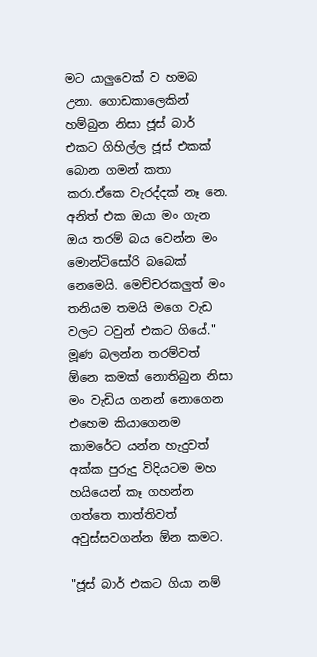මට යාලුවෙක් ව හමබ උනා. ගොඩකාලෙකින් හම්බුන නිසා ජූස් බාර් එකට ගිහිල්ල ජූස් එකක් බොන ගමන් කතා කරා.ඒකෙ වැරද්දක් නෑ නෙ. අනිත් එක ඔයා මං ගැන ඔය තරම් බය වෙන්න මං මොන්ටිසෝරි බබෙක් නෙමෙයි. මෙච්චරකලුත් මං තනියම තමයි මගෙ වැඩ වලට ටවුන් එකට ගියේ." මූණ බලන්න තරම්වත් ඕනෙ කමක් නොතිබුන නිසා මං වැඩිය ගනන් නොගෙන එහෙම කියාගෙනම කාමරේට යන්න හැදුවත් අක්ක පුරුදු විදියටම මහ හයියෙන් කෑ ගහන්න ගත්තෙ තාත්තිවත් අවුස්සවගන්න ඕන කමට.

"ජූස් බාර් එකට ගියා නම්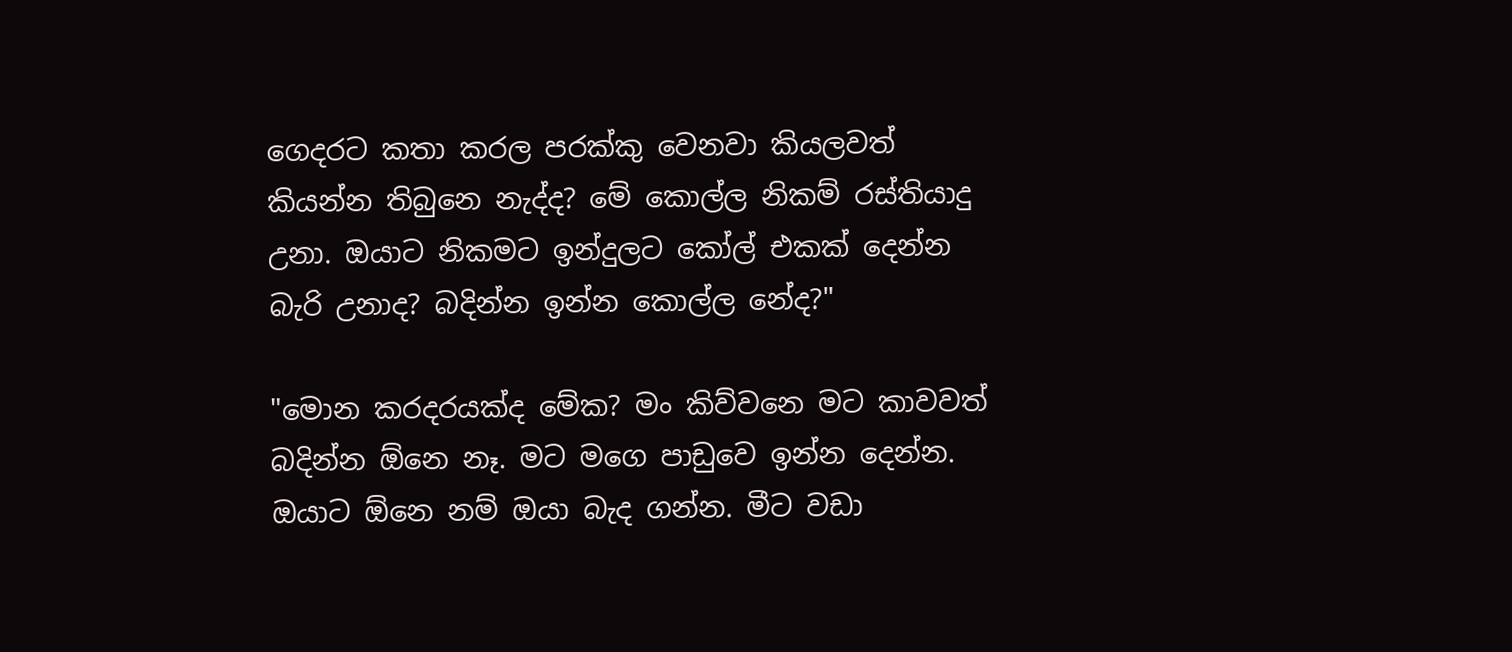ගෙදරට කතා කරල පරක්කු වෙනවා කියලවත් කියන්න තිබුනෙ නැද්ද? මේ කොල්ල නිකම් රස්තියාදු උනා. ඔයාට නිකමට ඉන්දුලට කෝල් එකක් දෙන්න බැරි උනාද? බදින්න ඉන්න කොල්ල නේද?"

"මොන කරදරයක්ද මේක? මං කිව්වනෙ මට කාවවත් බදින්න ඕනෙ නෑ. මට මගෙ පාඩුවෙ ඉන්න දෙන්න. ඔයාට ඕනෙ නම් ඔයා බැද ගන්න. මීට වඩා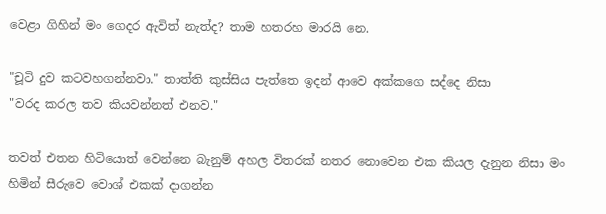වෙළා ගිහින් මං ගෙදර ඇවිත් නැත්ද? තාම හතරහ මාරයි නෙ.

"චූටි දුව කටවහගන්නවා." තාත්ති කුස්සිය පැත්තෙ ඉදන් ආවෙ අක්කගෙ සද්දෙ නිසා
"වරද කරල තව කියවන්නත් එනව."

තවත් එතන හිටියොත් වෙන්නෙ බැනුම් අහල විතරක් නතර නොවෙන එක කියල දැනුන නිසා මං හිමින් සීරුවෙ වොශ් එකක් දාගන්න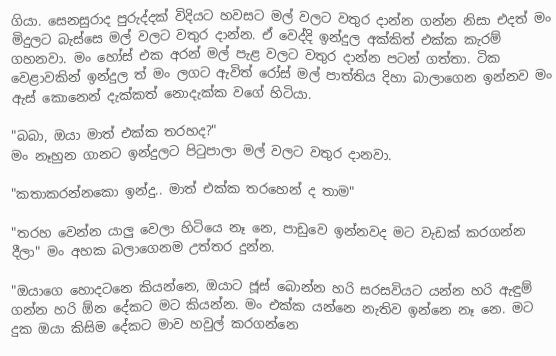ගියා. සෙනසුරාද පුරුද්දක් විදියට හවසට මල් වලට වතුර දාන්න ගන්න නිසා එදත් මං මිදුලට බැස්සෙ මල් වලට වතුර දාන්න. ඒ වෙද්දි ඉන්දුල අක්කිත් එක්ක කැරම් ගහනවා. මං හෝස් එක අරන් මල් පැළ වලට වතුර දාන්න පටන් ගත්තා. ටික වෙළාවකින් ඉන්දුල ත් මං ලගට ඇවිත් රෝස් මල් පාත්තිය දිහා බාලාගෙන ඉන්නව මං ඇස් කොනෙන් දැක්කත් නොදැක්ක වගේ හිටියා.

"බබා, ඔයා මාත් එක්ක තරහද?"
මං නෑහුන ගානට ඉන්දුලට පිටුපාලා මල් වලට වතුර දානවා.

"කතාකරන්නකො ඉන්දු.. මාත් එක්ක තරහෙන් ද තාම"

"තරහ වෙන්න යාලු වෙලා හිටියෙ නෑ නෙ, පාඩුවෙ ඉන්නවද මට වැඩක් කරගන්න දීලා" මං අහක බලාගෙනම උත්තර දුන්න.

"ඔයාගෙ හොදටනෙ කියන්නෙ, ඔයාට ජූස් බොන්න හරි සරසවියට යන්න හරි ඇඳුම් ගන්න හරි ඕන දේකට මට කියන්න. මං එක්ක යන්නෙ නැතිව ඉන්නෙ නෑ නෙ. මට දුක ඔයා කිසිම දේකට මාව හවුල් කරගන්නෙ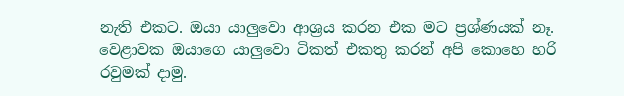නැති එකට. ඔයා යාලුවො ආශ්‍රය කරන එක මට ප්‍රශ්ණයක් නෑ. වෙළාවක ඔයාගෙ යාලුවො ටිකත් එකතු කරන් අපි කොහෙ හරි රවුමක් දාමු.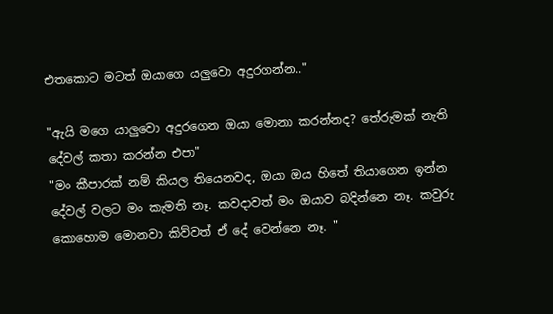එතකොට මටත් ඔයාගෙ යලුවො අදුරගන්න.."

"ඇයි මගෙ යාලුවො අදුරගෙන ඔයා මොනා කරන්නද? තේරුමක් නැති දේවල් කතා කරන්න එපා"
"මං කීපාරක් නම් කියල තියෙනවද, ඔයා ඔය හිතේ තියාගෙන ඉන්න දේවල් වලට මං කැමති නෑ. කවදාවත් මං ඔයාව බදින්නෙ නෑ. කවුරු කොහොම මොනවා කිව්වත් ඒ දේ වෙන්නෙ නෑ. "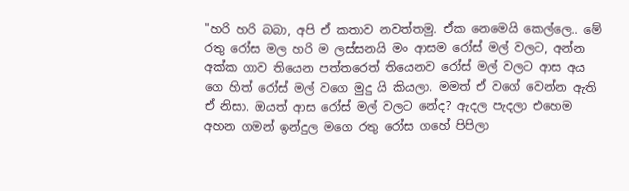"හරි හරි බබා, අපි ඒ කතාව නවත්තමු. ඒක නෙමෙයි කෙල්ලෙ.. මේ රතු රෝස මල හරි ම ලස්සනයි මං ආසම රෝස් මල් වලට, අන්න අක්ක ගාව තියෙන පත්තරෙත් තියෙනව රෝස් මල් වලට ආස අය ගෙ හිත් රෝස් මල් වගෙ මුදු යි කියලා. මමත් ඒ වගේ වෙන්න ඇති ඒ නිසා. ඔයත් ආස රෝස් මල් වලට නේද? ඇදල පැදලා එහෙම අහන ගමන් ඉන්දුල මගෙ රතු රෝස ගහේ පිපිලා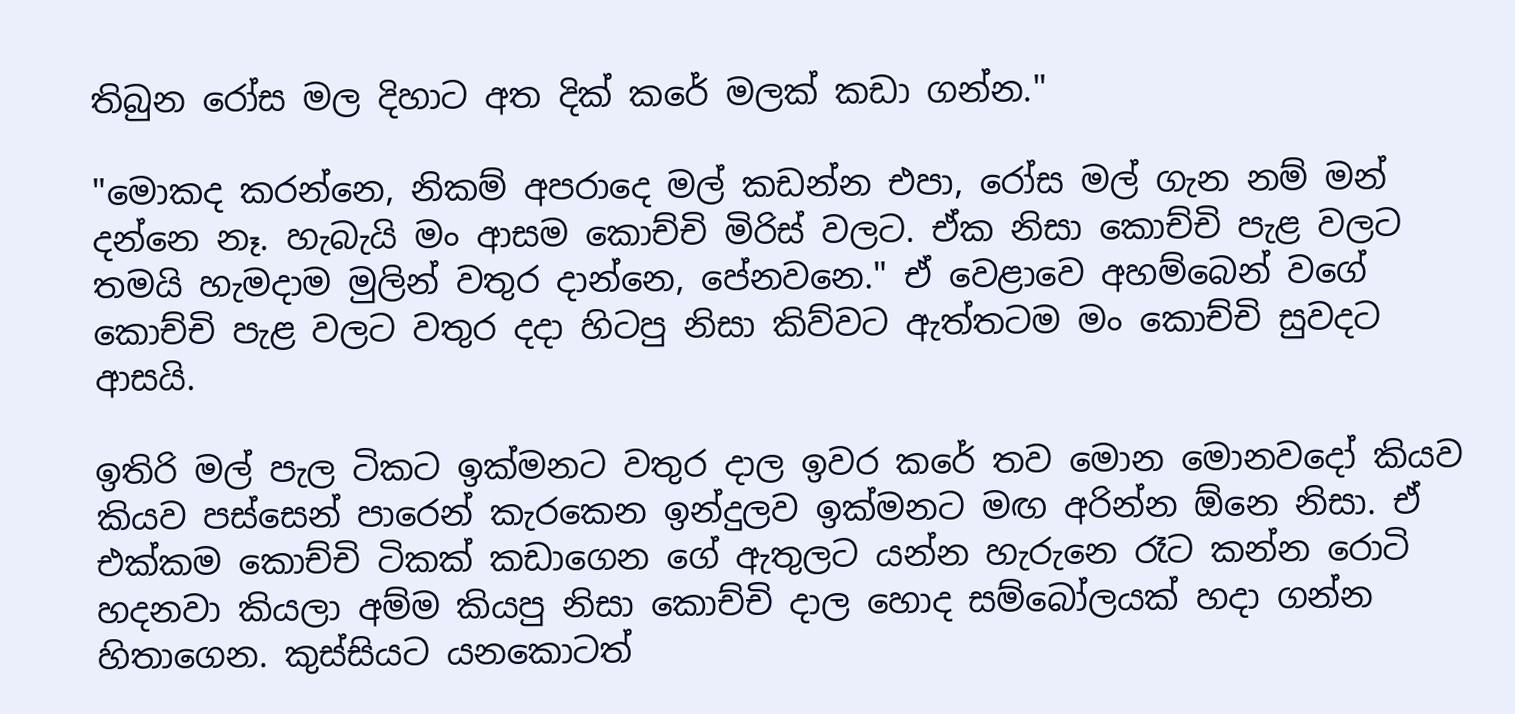තිබුන රෝස මල දිහාට අත දික් කරේ මලක් කඩා ගන්න."

"මොකද කරන්නෙ, නිකම් අපරාදෙ මල් කඩන්න එපා, රෝස මල් ගැන නම් මන් දන්නෙ නෑ. හැබැයි මං ආසම කොච්චි මිරිස් වලට. ඒක නිසා කොච්චි පැළ වලට තමයි හැමදාම මුලින් වතුර දාන්නෙ, පේනවනෙ." ඒ වෙළාවෙ අහම්බෙන් වගේ කොච්චි පැළ වලට වතුර දදා හිටපු නිසා කිව්වට ඇත්තටම මං කොච්චි සුවදට ආසයි.

ඉතිරි මල් පැල ටිකට ඉක්මනට වතුර දාල ඉවර කරේ තව මොන මොනවදෝ කියව කියව පස්සෙන් පාරෙන් කැරකෙන ඉන්දුලව ඉක්මනට මඟ අරින්න ඕනෙ නිසා. ඒ එක්කම කොච්චි ටිකක් කඩාගෙන ගේ ඇතුලට යන්න හැරුනෙ රෑට කන්න රොටි හදනවා කියලා අම්ම කියපු නිසා කොච්චි දාල හොද සම්බෝලයක් හදා ගන්න හිතාගෙන. කුස්සියට යනකොටත්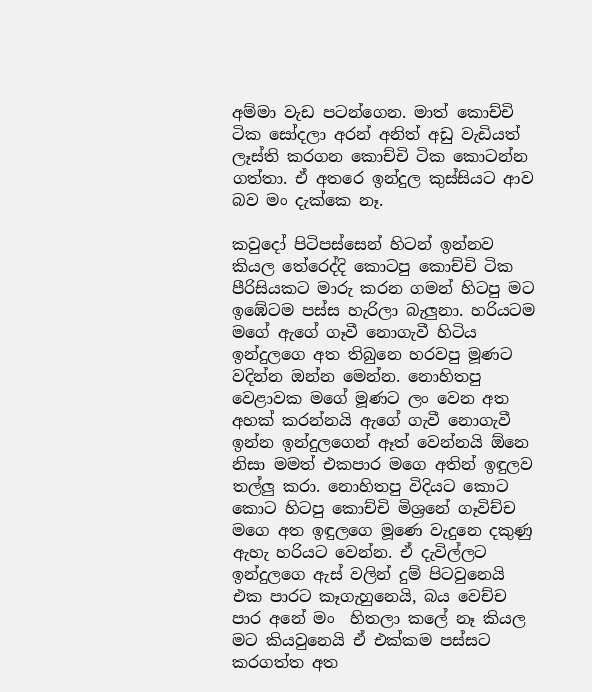අම්මා වැඩ පටන්ගෙන. මාත් කොච්චි ටික සෝදලා අරන් අනිත් අඩු වැඩියත් ලෑස්ති කරගන කොච්චි ටික කොටන්න ගත්තා. ඒ අතරෙ ඉන්දුල කුස්සියට ආව බව මං දැක්කෙ නෑ.

කවුදෝ පිටිපස්සෙන් හිටන් ඉන්නව කියල තේරෙද්දි කොටපු කොච්චි ටික පීරිසියකට මාරු කරන ගමන් හිටපු මට ඉඹේටම පස්ස හැරිලා බැලුනා. හරියටම මගේ ඇගේ ගෑවී නොගැවී හිටිය ඉන්දුලගෙ අත තිබුනෙ හරවපු මූණට වදින්න ඔන්න මෙන්න. නොහිතපු වෙළාවක මගේ මූණට ලං වෙන අත අහක් කරන්නයි ඇගේ ගැවී නොගැවී ඉන්න ඉන්දුලගෙන් ඈත් වෙන්නයි ඕනෙ නිසා මමත් එකපාර මගෙ අතින් ඉඳුලව තල්ලු කරා. නොහිතපු විදියට කොට කොට හිටපු කොච්චි මිශ්‍රනේ ගෑවිච්ච මගෙ අත ඉඳුලගෙ මූණෙ වැදුනෙ දකුණු ඇහැ හරියට වෙන්න. ඒ දැවිල්ලට ඉන්දුලගෙ ඇස් වලින් දුම් පිටවුනෙයි එක පාරට කෑගැහුනෙයි, බය වෙච්ච පාර අනේ මං  හිතලා කලේ නෑ කියල මට කියවුනෙයි ඒ එක්කම පස්සට කරගත්ත අත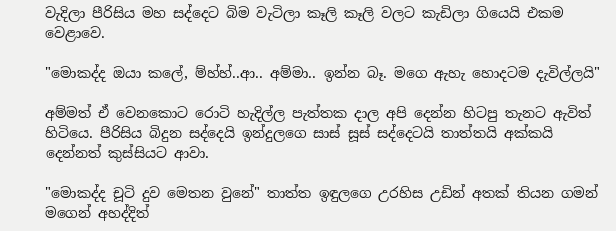වැදිලා පීරිසිය මහ සද්දෙට බිම වැටිලා කෑලි කෑලි වලට කැඩිලා ගියෙයි එකම වෙළාවෙ.

"මොකද්ද ඔයා කලේ, ම්හ්හ්..ආ.. අම්මා.. ඉන්න බෑ. මගෙ ඇහැ හොදටම දැවිල්ලයි"

අම්මත් ඒ වෙනකොට රොටි හැදිල්ල පැත්තක දාල අපි දෙන්න හිටපු තැනට ඇවිත් හිටියෙ. පීරිසිය බිදුන සද්දෙයි ඉන්දුලගෙ සාස් සූස් සද්දෙටයි තාත්තයි අක්කයි දෙන්නත් කුස්සියට ආවා.

"මොකද්ද චූටි දුව මෙතන වුනේ" තාත්ත ඉඳුලගෙ උරහිස උඩින් අතක් තියන ගමන් මගෙන් අහද්දිත්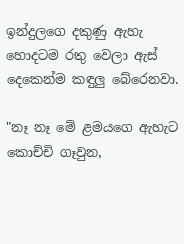ඉන්දුලගෙ දකුණු ඇහැ හොදටම රතු වෙලා ඇස් දෙකෙන්ම කඳුලු බේරෙනවා.

"නෑ නෑ මේ ළමයගෙ ඇහැට කොච්චි ගෑවුන,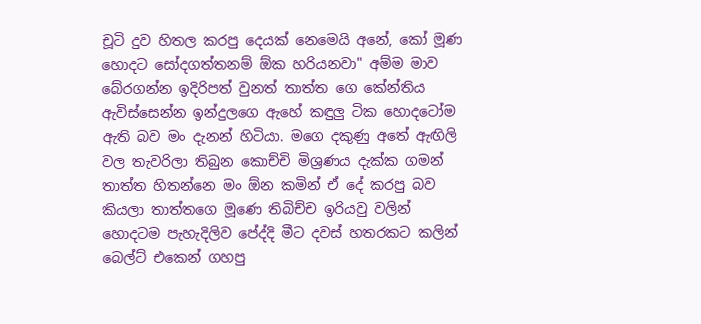චූටි දුව හිතල කරපු දෙයක් නෙමෙයි අනේ, කෝ මූණ හොදට සෝදගත්තනම් ඕක හරියනවා" අම්ම මාව බේරගන්න ඉදිරිපත් වුනත් තාත්ත ගෙ කේන්තිය ඇවිස්සෙන්න ඉන්දුලගෙ ඇහේ කඳුලු ටික හොදටෝම ඇති බව මං දැනන් හිටියා. මගෙ දකුණු අතේ ඇඟිලි වල තැවරිලා තිබුන කොච්චි මිශ්‍රණය දැක්ක ගමන් තාත්ත හිතන්නෙ මං ඕන කමින් ඒ දේ කරපු බව කියලා තාත්තගෙ මූණෙ තිබිච්ච ඉරියවු වලින් හොදටම පැහැදිලිව පේද්දි මීට දවස් හතරකට කලින් බෙල්ට් එකෙන් ගහපු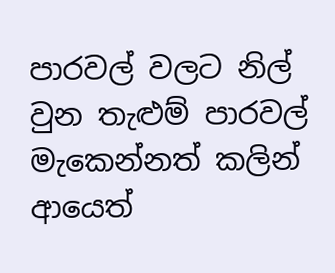පාරවල් වලට නිල් වුන තැළුම් පාරවල් මැකෙන්නත් කලින් ආයෙත්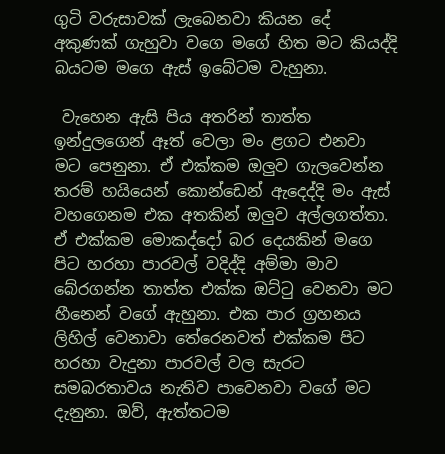ගුටි වරුසාවක් ලැබෙනවා කියන දේ අකුණක් ගැහුවා වගෙ මගේ හිත මට කියද්දි බයටම මගෙ ඇස් ඉබේටම වැහුනා.

 වැහෙන ඇසි පිය අතරින් තාත්ත ඉන්දුලගෙන් ඈත් වෙලා මං ළගට එනවා මට පෙනුනා. ඒ එක්කම ඔලුව ගැලවෙන්න තරම් හයියෙන් කොන්ඩෙන් ඇදෙද්දි මං ඇස් වහගෙනම එක අතකින් ඔලුව අල්ලගත්තා. ඒ එක්කම මොකද්දෝ බර දෙයකින් මගෙ පිට හරහා පාරවල් වදිද්දි අම්මා මාව බේරගන්න තාත්ත එක්ක ඔට්ටු වෙනවා මට හීනෙන් වගේ ඇහුනා. එක පාර ග්‍රහනය ලිහිල් වෙනාවා තේරෙනවත් එක්කම පිට හරහා වැදුනා පාරවල් වල සැරට සමබරතාවය නැතිව පාවෙනවා වගේ මට දැනුනා. ඔව්, ඇත්තටම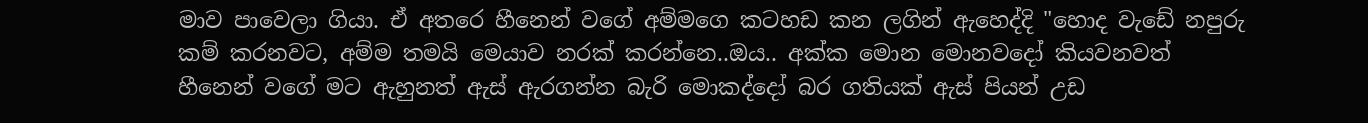මාව පාවෙලා ගියා. ඒ අතරෙ හීනෙන් වගේ අම්මගෙ කටහඩ කන ලගින් ඇහෙද්දි "හොද වැඩේ නපුරු කම් කරනවට, අම්ම තමයි මෙයාව නරක් කරන්නෙ..ඔය.. අක්ක මොන මොනවදෝ කියවනවත් හීනෙන් වගේ මට ඇහුනත් ඇස් ඇරගන්න බැරි මොකද්දෝ බර ගතියක් ඇස් පියන් උඩ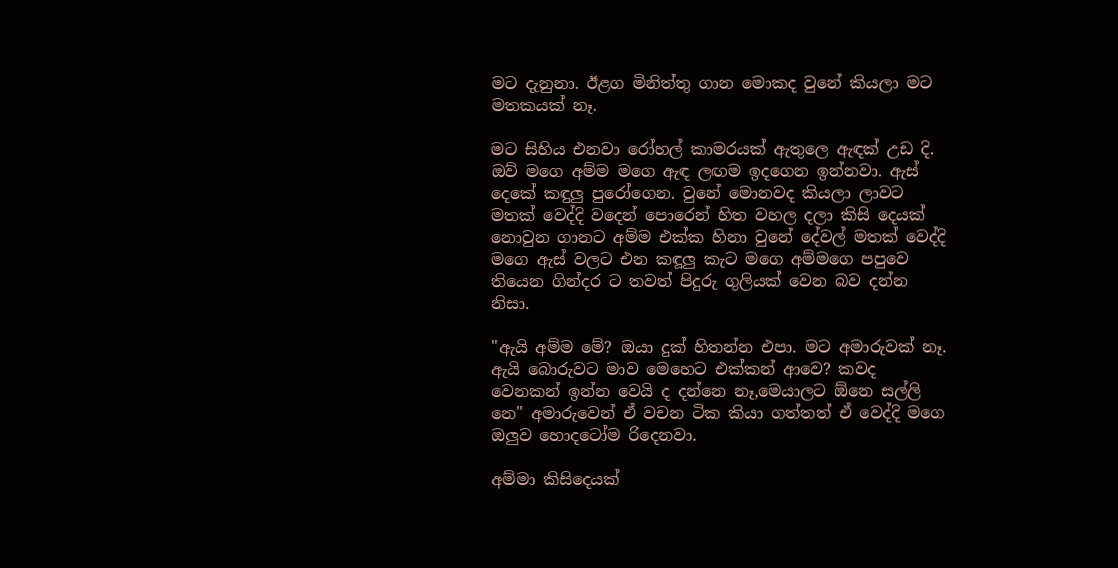මට දැනුනා. ඊළග මිනිත්තු ගාන මොකද වුනේ කියලා මට මතකයක් නෑ.

මට සිහිය එනවා රෝහල් කාමරයක් ඇතුලෙ ඇඳක් උඩ දි. ඔව් මගෙ අම්ම මගෙ ඇඳ ලඟම ඉදගෙන ඉන්නවා. ඇස් දෙකේ කඳුලු පුරෝගෙන. වුනේ මොනවද කියලා ලාවට මතක් වෙද්දි වදෙන් පොරෙන් හිත වහල දලා කිසි දෙයක් නොවුන ගානට අම්ම එක්ක හිනා වුනේ දේවල් මතක් වෙද්දි මගෙ ඇස් වලට එන කඳූලු කැට මගෙ අම්මගෙ පපුවෙ තියෙන ගින්දර ට තවත් පිදුරු ගුලියක් වෙන බව දන්න නිසා.

"ඇයි අම්ම මේ? ඔයා දුක් හිතන්න එපා. මට අමාරුවක් නෑ. ඇයි බොරුවට මාව මෙහෙට එක්කන් ආවෙ? කවද වෙනකන් ඉන්න වෙයි ද දන්නෙ නෑ,මෙයාලට ඕනෙ සල්ලි නෙ" අමාරුවෙන් ඒ වචන ටික කියා ගත්තත් ඒ වෙද්දි මගෙ ඔලුව හොදටෝම රිදෙනවා.

අම්මා කිසිදෙයක්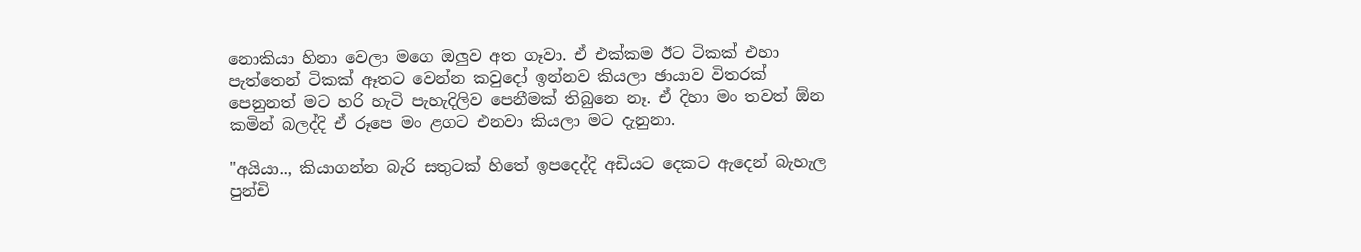නොකියා හිනා වෙලා මගෙ ඔලුව අත ගෑවා. ඒ එක්කම ඊට ටිකක් එහා පැත්තෙන් ටිකක් ඈතට වෙන්න කවුදෝ ඉන්නව කියලා ඡායාව විතරක් පෙනුනත් මට හරි හැටි පැහැදිලිව පෙනීමක් තිබුනෙ නෑ. ඒ දිහා මං තවත් ඕන කමින් බලද්දි ඒ රූපෙ මං ළගට එනවා කියලා මට දැනුනා.

"අයියා.., කියාගන්න බැරි සතුටක් හිතේ ඉපදෙද්දි අඩියට දෙකට ඇදෙන් බැහැල පුන්චි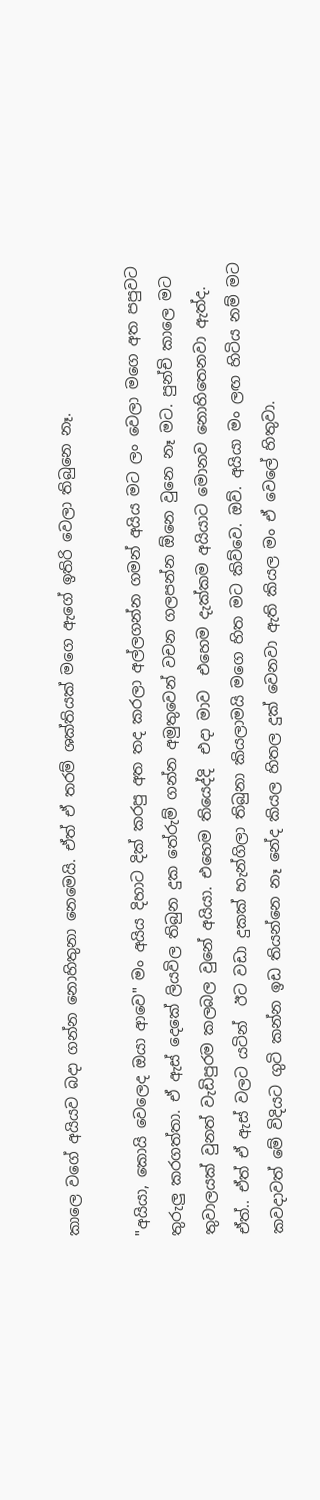කාලෙ වගේ අයියව බදා ගන්න නොහිතුනා නෙමෙයි. ඒත් ඒ තරම් ශක්තියක් මගෙ ඇගේ ඉතිරි වෙලා තිබුනෙ නෑ.

"අයියා, කොයි වෙලෙද ඔයා ආවෙ" මං අයිය දිහාට දික් කරපු අත තද කරලා අල්ලගන්න ගමන් අයිය මට ලං වෙලා මගෙ අත පපුවට තුරුලු කරගත්තා. ඒ ඇස් දෙකේ ලියවිල තිබුන දුක තේරුම් ගන්න අමුතුවෙන් වචන ගලපන්න ඕනෙ වුනෙ නෑ මට. පුන්චි කාලෙ මට තුවාලයක් වුනත් වැඩිපුරම කලබල වුනේ අයියා. එහෙම තියෙද්දි  එදා මාව  එහෙම දැක්කම අයියාට මොනව නොහිතෙනවා ඇත්ද.
ඒත්.. ඒත් ඒ ඇස් වලට යටින්  ඊට වඩා දුකක් හැන්ගිලා තිබුනා කියලාමයි මගෙ හිත මට කිව්වෙ. ඔව්. අයියා මං ලඟ හිටිය නම් මට කවදාවත් මේ විදියට ගුටි කන්න ඉඩ තියන්නෙ නෑ නේද කියල හිතල දුක් වෙනවා ඇති කියල මං ඒ වෙලේ හිතුවා.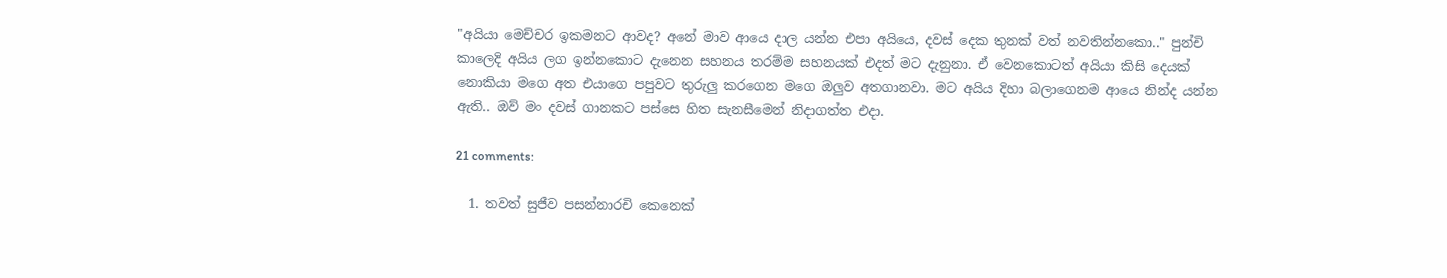"අයියා මෙච්චර ඉකමනට ආවද? අනේ මාව ආයෙ දාල යන්න එපා අයියෙ, දවස් දෙක තුනක් වත් නවතින්නකො.." පුන්චි කාලෙදි අයිය ලග ඉන්නකොට දැනෙන සහනය තරම්ම සහනයක් එදත් මට දැනුනා. ඒ වෙනකොටත් අයියා කිසි දෙයක් නොකියා මගෙ අත එයාගෙ පපුවට තුරුලු කරගෙන මගෙ ඔලුව අතගානවා. මට අයිය දිහා බලාගෙනම ආයෙ නින්ද යන්න ඇති.. ඔව් මං දවස් ගානකට පස්සෙ හිත සැනසීමෙන් නිදාගත්ත එදා.

21 comments:

  1. තවත් සුජීව පසන්නාරචි කෙනෙක්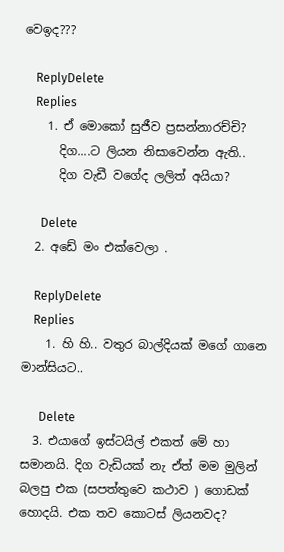වෙඉද???

    ReplyDelete
    Replies
    1. ඒ මොකෝ සුජීව ප්‍රසන්නාරච්චි?
      දිග....ට ලියන නිසාවෙන්න ඇති..
      දිග වැඩී වගේද ලලිත් අයියා?

      Delete
  2. අඩේ මං එක්වෙලා .

    ReplyDelete
    Replies
    1. හි හි.. වතුර බාල්දියක් මගේ ගානෙ මාන්සියට..

      Delete
  3. එයාගේ ඉස්ටයිල් එකත් මේ හා සමානයි. දිග වැඩියක් නැ ඒත් මම මුලින් බලපු එක (සපත්තුවෙ කථාව ) ගොඩක් හොදයි. එක තව කොටස් ලියනවද?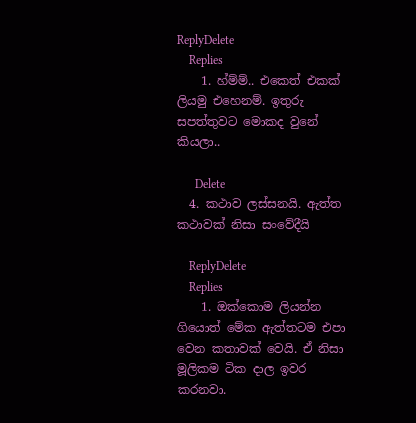ReplyDelete
    Replies
    1. හ්ම්ම්.. එකෙත් එකක් ලියමු එහෙනම්. ඉතුරු සපත්තුවට මොකද වුනේ කියලා..

      Delete
  4. කථාව ලස්සනයි. ඇත්ත කථාවක් නිසා සංවේදීයි

    ReplyDelete
    Replies
    1. ඔක්කොම ලියන්න ගියොත් මේක ඇත්තටම එපා වෙන කතාවක් වෙයි. ඒ නිසා මූලිකම ටික දාල ඉවර කරනවා.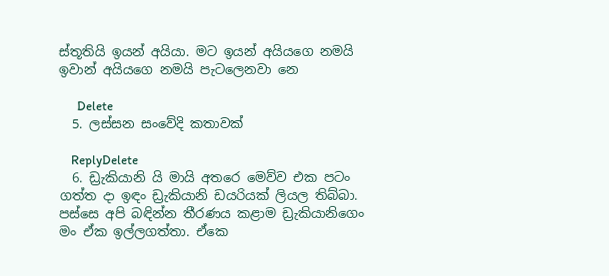ස්තූතියි ඉයන් අයියා. මට ඉයන් අයියගෙ නමයි ඉවාන් අයියගෙ නමයි පැටලෙනවා නෙ

      Delete
  5. ලස්සන සංවේදි කතාවක්

    ReplyDelete
  6. ඩ්‍රැකියානි යි මායි අතරෙ මෙව්ව එක පටං ගත්ත දා ඉඳං ඩ්‍රැකියානි ඩයරියක් ලියල තිබ්බා. පස්සෙ අපි බඳින්න තීරණය කළාම ඩ්‍රැකියානිගෙං මං ඒක ඉල්ලගත්තා. ඒකෙ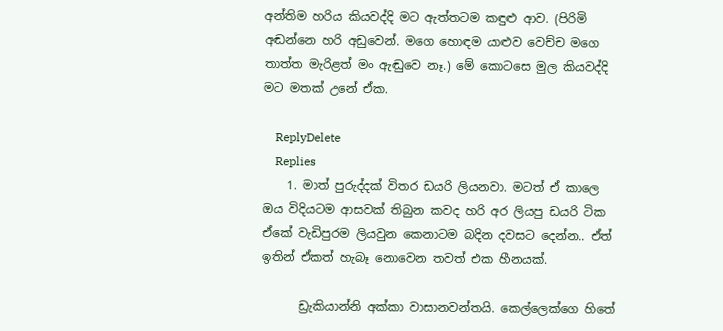අන්තිම හරිය කියවද්දි මට ඇත්තටම කඳුළු ආව. (පිරිමි අඬන්නෙ හරි අඩුවෙන්. මගෙ හොඳම යාළුව වෙච්ච මගෙ තාත්ත මැරිළත් මං ඇඬුවෙ නෑ.) මේ කොටසෙ මුල කියවද්දි මට මතක් උනේ ඒක.

    ReplyDelete
    Replies
    1. මාත් පුරුද්දක් විතර ඩයරි ලියනවා. මටත් ඒ කාලෙ ඔය විදියටම ආසවක් තිබුන කවද හරි අර ලියපු ඩයරි ටික ඒකේ වැඩිපුරම ලියවුන කෙනාටම බදින දවසට දෙන්න.. ඒත් ඉතින් ඒකත් හැබෑ නොවෙන තවත් එක හීනයක්.

      ඩ්‍රැකියාන්නි අක්කා වාසානවන්තයි. කෙල්ලෙක්ගෙ හිතේ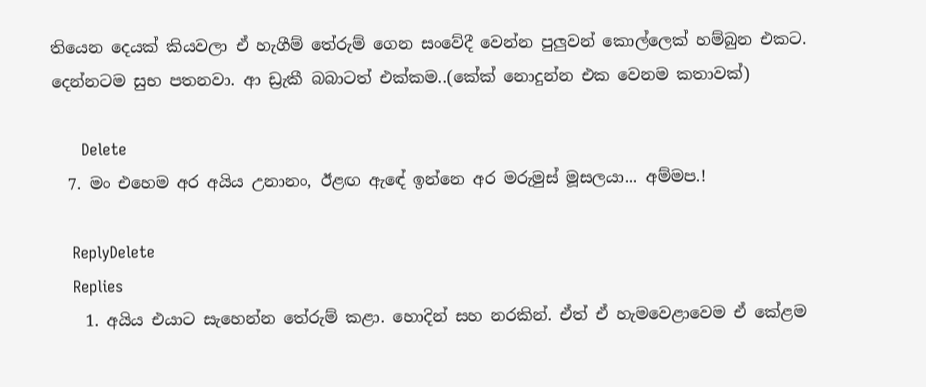තියෙන දෙයක් කියවලා ඒ හැගීම් තේරුම් ගෙන සංවේදී වෙන්න පුලුවන් කොල්ලෙක් හම්බුන එකට. දෙන්නටම සුභ පතනවා. ආ ඩ්‍රැකී බබාටත් එක්කම..(කේක් නොදුන්න එක වෙනම කතාවක්)

      Delete
  7. මං එහෙම අර අයිය උනානං, ඊළඟ ඇඳේ ඉන්නෙ අර මරුමුස් මූසලයා... අම්මප.!

    ReplyDelete
    Replies
    1. අයිය එයාට සැහෙන්න තේරුම් කළා. හොදින් සහ නරකින්. ඒත් ඒ හැමවෙළාවෙම ඒ කේළම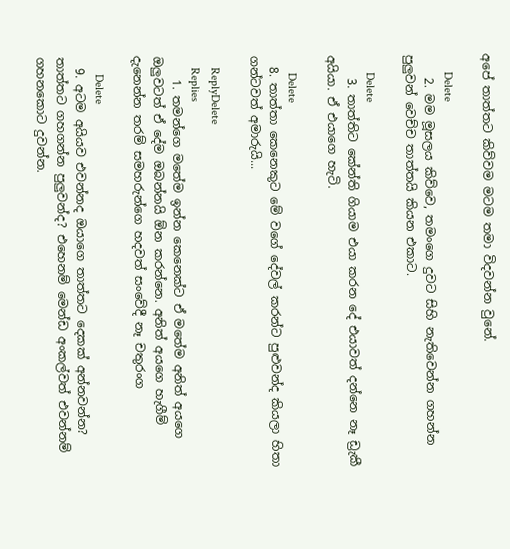අපේ තාත්තට කිව්වම මටම තමා විදවන්න වුනේ.

      Delete
    2. මම මූසලය කිව්වෙ, තමංගෙ දුවට සිහි නැතිවෙන්න ගහන්න පුලුවන් වෙච්ච තාත්තයි කියන එකාට.

      Delete
    3. තාත්තිට කේන්ති ගියාම එයා කරන දේ එයාවත් දන්නෙ නෑ ඩ්‍රැකී අයියා. ඒ එයාගෙ හැටි.

      Delete
  8. තාත්තා කෙනෙකුට මේ වගේ දේවල් කරන්ට පුළුවන්ද කියලා හිතා ගන්ටවත් අමාරුයි...

    ReplyDelete
    Replies
    1. තමන්ගෙ මතේම ඉන්න කෙනෙක්ට ඒ මතේම අනිත් අයගෙ ඔලුවටත් ඒ දේම ඔබන්නයි ඕන කරන්නෙ. අනිත් අයගෙ හැගීම් දැනෙන්න තරම් සමහරුන්ගෙ හදවත් සංවේදී නෑ චතුරංග

      Delete
  9. අටම අයියව එවන්නද ඔයාගෙ තාත්තට දෙකක් අන්නවන්න? තාත්තට ගහගන්න පුලුවන්ද? එහෙනම් මෙන්ඩ අංකල්වත් එවන්නම් ගහනකොට දුවන්න.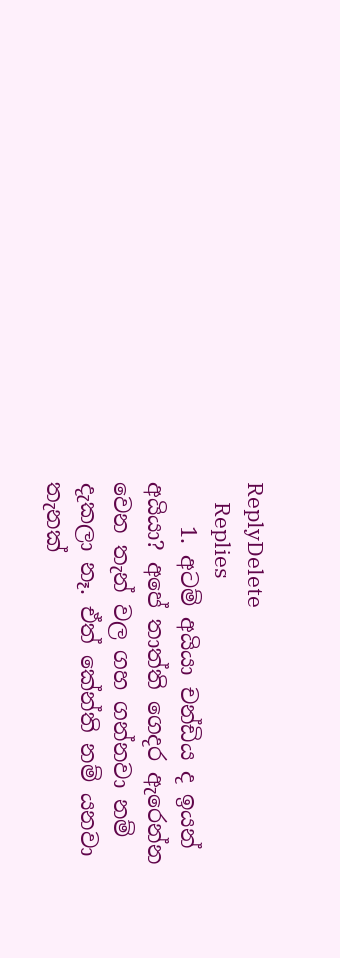ReplyDelete
    Replies
    1. අටම් අයියා චන්ඩිය ද ඉයන් අයියා? අපේ තාත්ති ගෙදර ඇරෙන්න වෙන තැන් වල ගහ ගන්නවා නම් දැකලා නෑ. ඒත් කේන්ති නම් යනවා තැනක්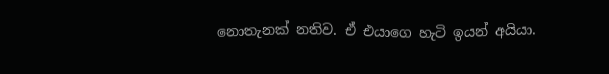නොතැනක් නතිව. ඒ එයාගෙ හැටි ඉයන් අයියා.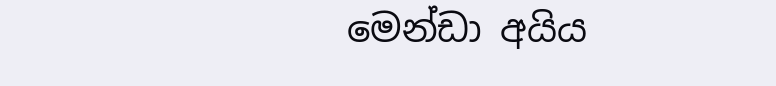මෙන්ඩා අයිය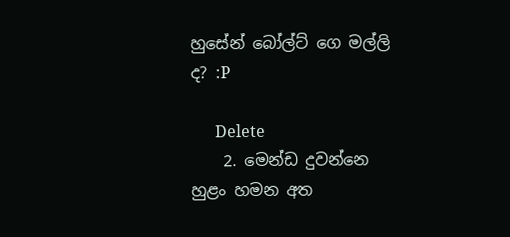හුසේන් බෝල්ට් ගෙ මල්ලි ද? :P

      Delete
    2. මෙන්ඩ දුවන්නෙ හුළං හමන අත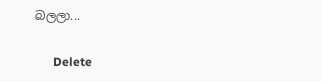බලලා...

      Delete